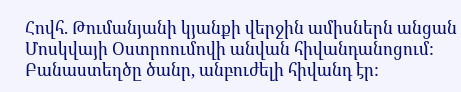Հովհ. Թումանյանի կյանքի վերջին ամիսներն անցան Մոսկվայի Օստրոումովի անվան հիվանդանոցում: Բանաստեղծը ծանր, անբուժելի հիվանդ էր: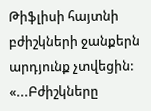Թիֆլիսի հայտնի բժիշկների ջանքերն արդյունք չտվեցին: «...Բժիշկները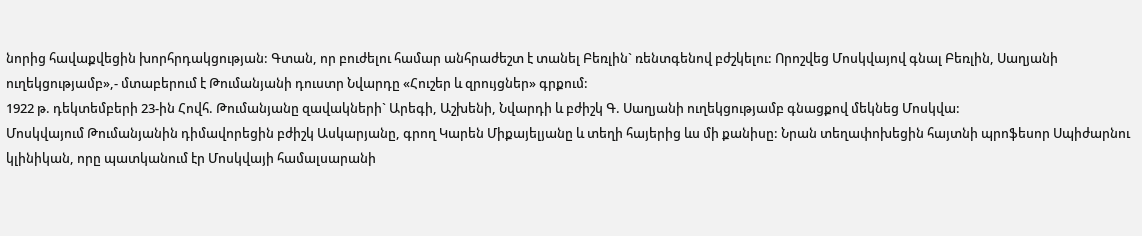նորից հավաքվեցին խորհրդակցության: Գտան, որ բուժելու համար անհրաժեշտ է տանել Բեռլին` ռենտգենով բժշկելու: Որոշվեց Մոսկվայով գնալ Բեռլին, Սաղյանի ուղեկցությամբ»,- մտաբերում է Թումանյանի դուստր Նվարդը «Հուշեր և զրույցներ» գրքում:
1922 թ. դեկտեմբերի 23-ին Հովհ. Թումանյանը զավակների` Արեգի, Աշխենի, Նվարդի և բժիշկ Գ. Սաղյանի ուղեկցությամբ գնացքով մեկնեց Մոսկվա:
Մոսկվայում Թումանյանին դիմավորեցին բժիշկ Ասկարյանը, գրող Կարեն Միքայելյանը և տեղի հայերից ևս մի քանիսը: Նրան տեղափոխեցին հայտնի պրոֆեսոր Սպիժարնու կլինիկան, որը պատկանում էր Մոսկվայի համալսարանի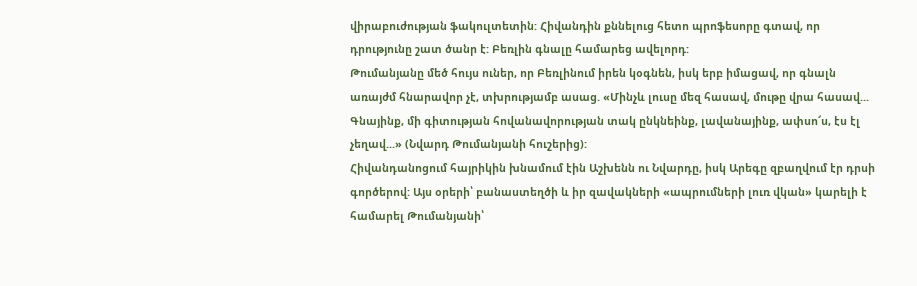վիրաբուժության ֆակուլտետին: Հիվանդին քննելուց հետո պրոֆեսորը գտավ, որ դրությունը շատ ծանր է: Բեռլին գնալը համարեց ավելորդ:
Թումանյանը մեծ հույս ուներ, որ Բեռլինում իրեն կօգնեն, իսկ երբ իմացավ, որ գնալն առայժմ հնարավոր չէ, տխրությամբ ասաց. «Մինչև լուսը մեզ հասավ, մութը վրա հասավ... Գնայինք, մի գիտության հովանավորության տակ ընկնեինք, լավանայինք, ափսո՜ս, էս էլ չեղավ...» (Նվարդ Թումանյանի հուշերից):
Հիվանդանոցում հայրիկին խնամում էին Աշխենն ու Նվարդը, իսկ Արեգը զբաղվում էր դրսի գործերով: Այս օրերի՝ բանաստեղծի և իր զավակների «ապրումների լուռ վկան» կարելի է համարել Թումանյանի՝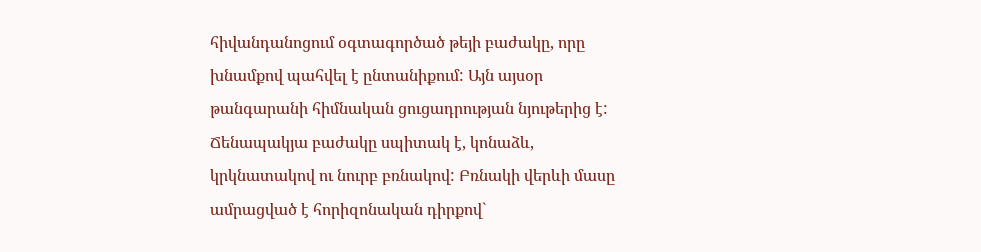հիվանդանոցում օգտագործած թեյի բաժակը, որը խնամքով պահվել է ընտանիքում: Այն այսօր թանգարանի հիմնական ցուցադրության նյութերից է:
Ճենապակյա բաժակը սպիտակ է, կոնաձև, կրկնատակով ու նուրբ բռնակով: Բռնակի վերևի մասը ամրացված է հորիզոնական դիրքով`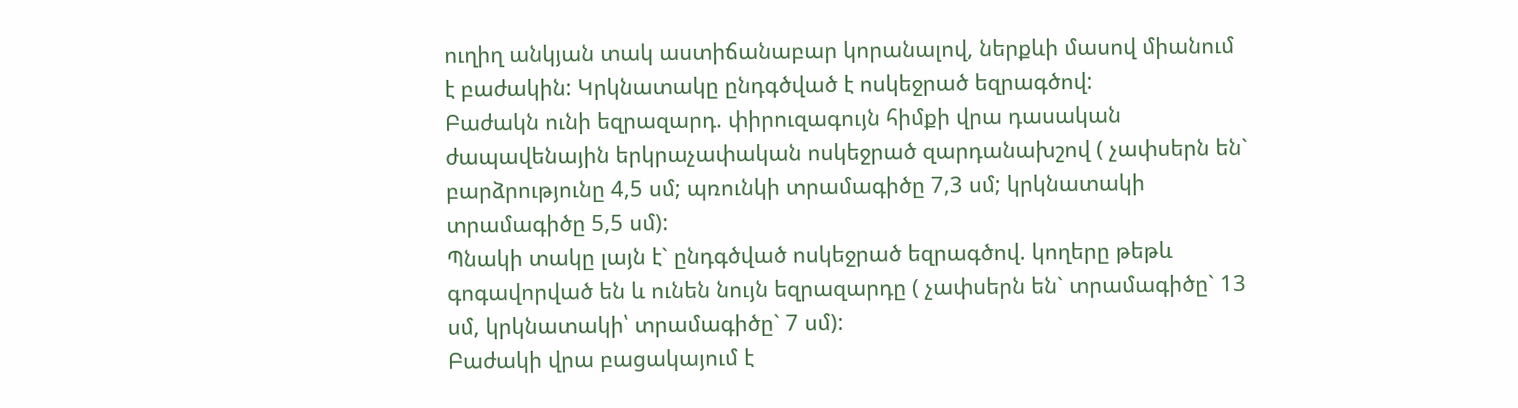ուղիղ անկյան տակ աստիճանաբար կորանալով, ներքևի մասով միանում է բաժակին: Կրկնատակը ընդգծված է ոսկեջրած եզրագծով:
Բաժակն ունի եզրազարդ. փիրուզագույն հիմքի վրա դասական ժապավենային երկրաչափական ոսկեջրած զարդանախշով ( չափսերն են` բարձրությունը 4,5 սմ; պռունկի տրամագիծը 7,3 սմ; կրկնատակի տրամագիծը 5,5 սմ):
Պնակի տակը լայն է` ընդգծված ոսկեջրած եզրագծով. կողերը թեթև գոգավորված են և ունեն նույն եզրազարդը ( չափսերն են` տրամագիծը` 13 սմ, կրկնատակի՝ տրամագիծը` 7 սմ):
Բաժակի վրա բացակայում է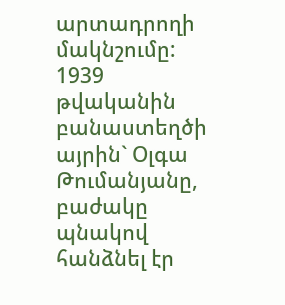արտադրողի մակնշումը:
1939 թվականին բանաստեղծի այրին` Օլգա Թումանյանը, բաժակը պնակով հանձնել էր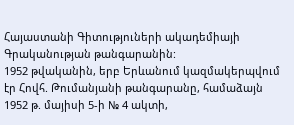Հայաստանի Գիտություների ակադեմիայի Գրականության թանգարանին:
1952 թվականին, երբ Երևանում կազմակերպվում էր Հովհ. Թումանյանի թանգարանը, համաձայն 1952 թ. մայիսի 5-ի № 4 ակտի,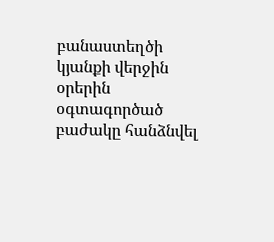բանաստեղծի կյանքի վերջին օրերին օգտագործած բաժակը հանձնվել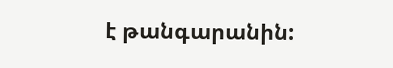է թանգարանին: